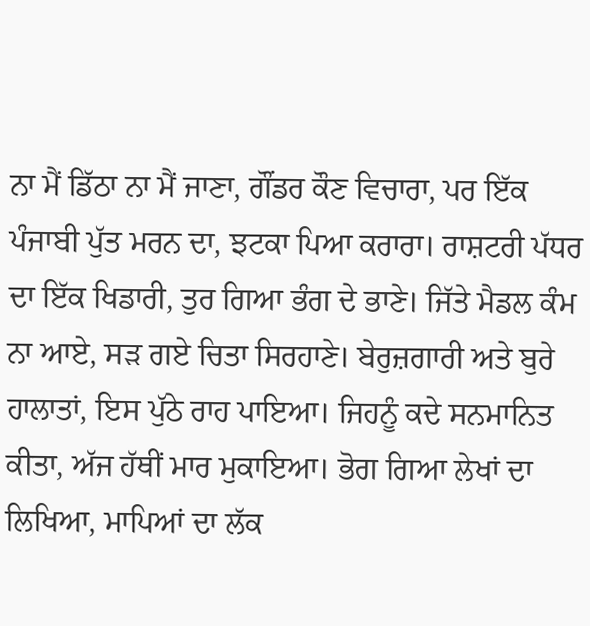ਨਾ ਮੈਂ ਡਿੱਠਾ ਨਾ ਮੈਂ ਜਾਣਾ, ਗੌਂਡਰ ਕੌਣ ਵਿਚਾਰਾ, ਪਰ ਇੱਕ ਪੰਜਾਬੀ ਪੁੱਤ ਮਰਨ ਦਾ, ਝਟਕਾ ਪਿਆ ਕਰਾਰਾ। ਰਾਸ਼ਟਰੀ ਪੱਧਰ ਦਾ ਇੱਕ ਖਿਡਾਰੀ, ਤੁਰ ਗਿਆ ਭੰਗ ਦੇ ਭਾਣੇ। ਜਿੱਤੇ ਮੈਡਲ ਕੰਮ ਨਾ ਆਏ, ਸੜ ਗਏ ਚਿਤਾ ਸਿਰਹਾਣੇ। ਬੇਰੁਜ਼ਗਾਰੀ ਅਤੇ ਬੁਰੇ ਹਾਲਾਤਾਂ, ਇਸ ਪੁੱਠੇ ਰਾਹ ਪਾਇਆ। ਜਿਹਨੂੰ ਕਦੇ ਸਨਮਾਨਿਤ ਕੀਤਾ, ਅੱਜ ਹੱਥੀਂ ਮਾਰ ਮੁਕਾਇਆ। ਭੋਗ ਗਿਆ ਲੇਖਾਂ ਦਾ ਲਿਖਿਆ, ਮਾਪਿਆਂ ਦਾ ਲੱਕ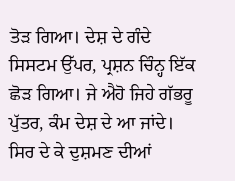ਤੋੜ ਗਿਆ। ਦੇਸ਼ ਦੇ ਗੰਦੇ ਸਿਸਟਮ ਉੱਪਰ, ਪ੍ਰਸ਼ਨ ਚਿੰਨ੍ਹ ਇੱਕ ਛੋੜ ਗਿਆ। ਜੇ ਐਹੋ ਜਿਹੇ ਗੱਭਰੂ ਪੁੱਤਰ, ਕੰਮ ਦੇਸ਼ ਦੇ ਆ ਜਾਂਦੇ। ਸਿਰ ਦੇ ਕੇ ਦੁਸ਼ਮਣ ਦੀਆਂ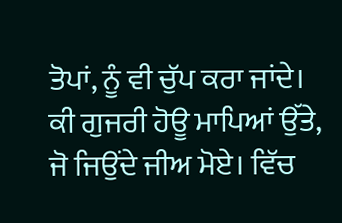ਤੋਪਾਂ, ਨੂੰ ਵੀ ਚੁੱਪ ਕਰਾ ਜਾਂਦੇ। ਕੀ ਗੁਜਰੀ ਹੋਊ ਮਾਪਿਆਂ ਉੱਤੇ, ਜੋ ਜਿਉਂਦੇ ਜੀਅ ਮੋਏ। ਵਿੱਚ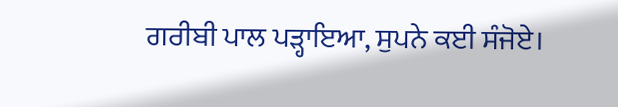ਗਰੀਬੀ ਪਾਲ ਪੜ੍ਹਾਇਆ, ਸੁਪਨੇ ਕਈ ਸੰਜੋਏ।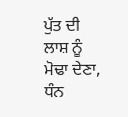ਪੁੱਤ ਦੀ ਲਾਸ਼ ਨੂੰ ਮੋਢਾ ਦੇਣਾ, ਧੰਨ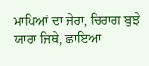ਮਾਪਿਆਂ ਦਾ ਜੇਰਾ, ਚਿਰਾਗ ਬੁਝੇ ਯਾਰਾ ਜਿਥੇ, ਛਾਇਆ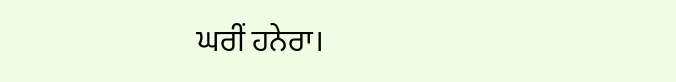ਘਰੀਂ ਹਨੇਰਾ।